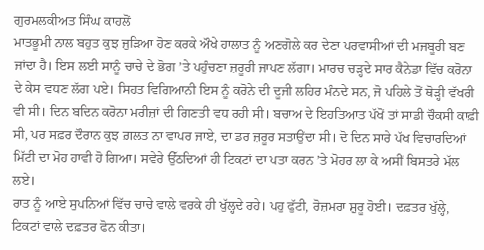ਗੁਰਮਲਕੀਅਤ ਸਿੰਘ ਕਾਹਲੋਂ
ਮਾਤਭੂਮੀ ਨਾਲ ਬਹੁਤ ਕੁਝ ਜੁੜਿਆ ਹੋਣ ਕਰਕੇ ਔਖੇ ਹਾਲਾਤ ਨੂੰ ਅਣਗੋਲੇ ਕਰ ਦੇਣਾ ਪਰਵਾਸੀਆਂ ਦੀ ਮਜਬੂਰੀ ਬਣ ਜਾਂਦਾ ਹੈ। ਇਸ ਲਈ ਸਾਨੂੰ ਚਾਚੇ ਦੇ ਭੋਗ ’ਤੇ ਪਹੁੰਚਣਾ ਜ਼ਰੂਰੀ ਜਾਪਣ ਲੱਗਾ। ਮਾਰਚ ਚੜ੍ਹਦੇ ਸਾਰ ਕੈਨੇਡਾ ਵਿੱਚ ਕਰੋਨਾ ਦੇ ਕੇਸ ਵਧਣ ਲੱਗ ਪਏ। ਸਿਹਤ ਵਿਗਿਆਨੀ ਇਸ ਨੂੰ ਕਰੋਨੇ ਦੀ ਦੂਜੀ ਲਹਿਰ ਮੰਨਦੇ ਸਨ, ਜੋ ਪਹਿਲੇ ਤੋਂ ਥੋੜ੍ਹੀ ਵੱਖਰੀ ਵੀ ਸੀ। ਦਿਨ ਬਦਿਨ ਕਰੋਨਾ ਮਰੀਜ਼ਾਂ ਦੀ ਗਿਣਤੀ ਵਧ ਰਹੀ ਸੀ। ਬਚਾਅ ਦੇ ਇਹਤਿਆਤ ਪੱਖੋਂ ਤਾਂ ਸਾਡੀ ਚੌਕਸੀ ਕਾਫ਼ੀ ਸੀ, ਪਰ ਸਫ਼ਰ ਦੌਰਾਨ ਕੁਝ ਗ਼ਲਤ ਨਾ ਵਾਪਰ ਜਾਏ, ਦਾ ਡਰ ਜ਼ਰੂਰ ਸਤਾਉਂਦਾ ਸੀ। ਦੋ ਦਿਨ ਸਾਰੇ ਪੱਖ ਵਿਚਾਰਦਿਆਂ ਮਿੱਟੀ ਦਾ ਮੋਹ ਹਾਵੀ ਹੋ ਗਿਆ। ਸਵੇਰੇ ਉੱਠਦਿਆਂ ਹੀ ਟਿਕਟਾਂ ਦਾ ਪਤਾ ਕਰਨ ’ਤੇ ਮੋਹਰ ਲਾ ਕੇ ਅਸੀਂ ਬਿਸਤਰੇ ਮੱਲ ਲਏ।
ਰਾਤ ਨੂੰ ਆਏ ਸੁਪਨਿਆਂ ਵਿੱਚ ਚਾਚੇ ਵਾਲੇ ਵਰਕੇ ਹੀ ਖੁੱਲ੍ਹਦੇ ਰਹੇ। ਪਹੁ ਫੁੱਟੀ, ਰੋਜ਼ਮਰਾ ਸ਼ੁਰੂ ਹੋਈ। ਦਫ਼ਤਰ ਖੁੱਲ੍ਹੇ, ਟਿਕਟਾਂ ਵਾਲੇ ਦਫ਼ਤਰ ਫੋਨ ਕੀਤਾ।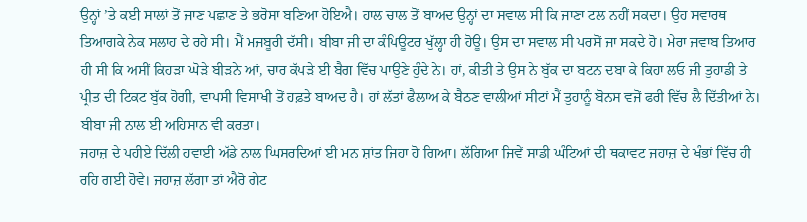ਉਨ੍ਹਾਂ ’ਤੇ ਕਈ ਸਾਲਾਂ ਤੋਂ ਜਾਣ ਪਛਾਣ ਤੇ ਭਰੋਸਾ ਬਣਿਆ ਹੋਇਐ। ਹਾਲ ਚਾਲ ਤੋਂ ਬਾਅਦ ਉਨ੍ਹਾਂ ਦਾ ਸਵਾਲ ਸੀ ਕਿ ਜਾਣਾ ਟਲ ਨਹੀਂ ਸਕਦਾ। ਉਹ ਸਵਾਰਥ ਤਿਆਗਕੇ ਨੇਕ ਸਲਾਹ ਦੇ ਰਹੇ ਸੀ। ਮੈਂ ਮਜਬੂਰੀ ਦੱਸੀ। ਬੀਬਾ ਜੀ ਦਾ ਕੰਪਿਊਟਰ ਖੁੱਲ੍ਹਾ ਹੀ ਹੋਊ। ਉਸ ਦਾ ਸਵਾਲ ਸੀ ਪਰਸੋਂ ਜਾ ਸਕਦੇ ਹੋ। ਮੇਰਾ ਜਵਾਬ ਤਿਆਰ ਹੀ ਸੀ ਕਿ ਅਸੀਂ ਕਿਹੜਾ ਘੋੜੇ ਬੀੜਨੇ ਆਂ, ਚਾਰ ਕੱਪੜੇ ਈ ਬੈਗ ਵਿੱਚ ਪਾਉਣੇ ਹੁੰਦੇ ਨੇ। ਹਾਂ, ਕੀਤੀ ਤੇ ਉਸ ਨੇ ਬੁੱਕ ਦਾ ਬਟਨ ਦਬਾ ਕੇ ਕਿਹਾ ਲਓ ਜੀ ਤੁਹਾਡੀ ਤੇ ਪ੍ਰੀਤ ਦੀ ਟਿਕਟ ਬੁੱਕ ਹੋਗੀ, ਵਾਪਸੀ ਵਿਸਾਖੀ ਤੋਂ ਹਫ਼ਤੇ ਬਾਅਦ ਹੈ। ਹਾਂ ਲੱਤਾਂ ਫੈਲਾਅ ਕੇ ਬੈਠਣ ਵਾਲੀਆਂ ਸੀਟਾਂ ਮੈਂ ਤੁਹਾਨੂੰ ਬੋਨਸ ਵਜੋਂ ਫਰੀ ਵਿੱਚ ਲੈ ਦਿੱਤੀਆਂ ਨੇ। ਬੀਬਾ ਜੀ ਨਾਲ ਈ ਅਹਿਸਾਨ ਵੀ ਕਰਤਾ।
ਜਹਾਜ਼ ਦੇ ਪਹੀਏ ਦਿੱਲੀ ਹਵਾਈ ਅੱਡੇ ਨਾਲ ਘਿਸਰਦਿਆਂ ਈ ਮਨ ਸ਼ਾਂਤ ਜਿਹਾ ਹੋ ਗਿਆ। ਲੱਗਿਆ ਜਿਵੇਂ ਸਾਡੀ ਘੰਟਿਆਂ ਦੀ ਥਕਾਵਟ ਜਹਾਜ਼ ਦੇ ਖੰਭਾਂ ਵਿੱਚ ਹੀ ਰਹਿ ਗਈ ਹੋਵੇ। ਜਹਾਜ਼ ਲੱਗਾ ਤਾਂ ਐਰੋ ਗੇਟ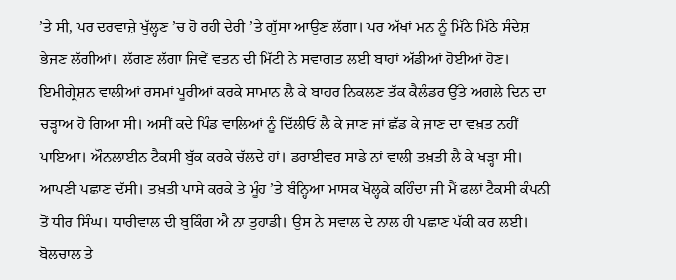’ਤੇ ਸੀ, ਪਰ ਦਰਵਾਜ਼ੇ ਖੁੱਲ੍ਹਣ ’ਚ ਹੋ ਰਹੀ ਦੇਰੀ ’ਤੇ ਗੁੱਸਾ ਆਉਣ ਲੱਗਾ। ਪਰ ਅੱਖਾਂ ਮਨ ਨੂੰ ਮਿੱਠੇ ਮਿੱਠੇ ਸੰਦੇਸ਼ ਭੇਜਣ ਲੱਗੀਆਂ। ਲੱਗਣ ਲੱਗਾ ਜਿਵੇਂ ਵਤਨ ਦੀ ਮਿੱਟੀ ਨੇ ਸਵਾਗਤ ਲਈ ਬਾਹਾਂ ਅੱਡੀਆਂ ਹੋਈਆਂ ਹੋਣ। ਇਮੀਗ੍ਰੇਸ਼ਨ ਵਾਲੀਆਂ ਰਸਮਾਂ ਪੂਰੀਆਂ ਕਰਕੇ ਸਾਮਾਨ ਲੈ ਕੇ ਬਾਹਰ ਨਿਕਲਣ ਤੱਕ ਕੈਲੰਡਰ ਉੱਤੇ ਅਗਲੇ ਦਿਨ ਦਾ ਚੜ੍ਹਾਅ ਹੋ ਗਿਆ ਸੀ। ਅਸੀਂ ਕਦੇ ਪਿੰਡ ਵਾਲਿਆਂ ਨੂੰ ਦਿੱਲੀਓਂ ਲੈ ਕੇ ਜਾਣ ਜਾਂ ਛੱਡ ਕੇ ਜਾਣ ਦਾ ਵਖ਼ਤ ਨਹੀਂ ਪਾਇਆ। ਔਨਲਾਈਨ ਟੈਕਸੀ ਬੁੱਕ ਕਰਕੇ ਚੱਲਦੇ ਹਾਂ। ਡਰਾਈਵਰ ਸਾਡੇ ਨਾਂ ਵਾਲੀ ਤਖ਼ਤੀ ਲੈ ਕੇ ਖੜ੍ਹਾ ਸੀ। ਆਪਣੀ ਪਛਾਣ ਦੱਸੀ। ਤਖ਼ਤੀ ਪਾਸੇ ਕਰਕੇ ਤੇ ਮੂੰਹ ’ਤੇ ਬੰਨ੍ਹਿਆ ਮਾਸਕ ਖੋਲ੍ਹਕੇ ਕਹਿੰਦਾ ਜੀ ਮੈਂ ਫਲਾਂ ਟੈਕਸੀ ਕੰਪਨੀ ਤੋਂ ਧੀਰ ਸਿੰਘ। ਧਾਰੀਵਾਲ ਦੀ ਬੁਕਿੰਗ ਐ ਨਾ ਤੁਹਾਡੀ। ਉਸ ਨੇ ਸਵਾਲ ਦੇ ਨਾਲ ਹੀ ਪਛਾਣ ਪੱਕੀ ਕਰ ਲਈ। ਬੋਲਚਾਲ ਤੇ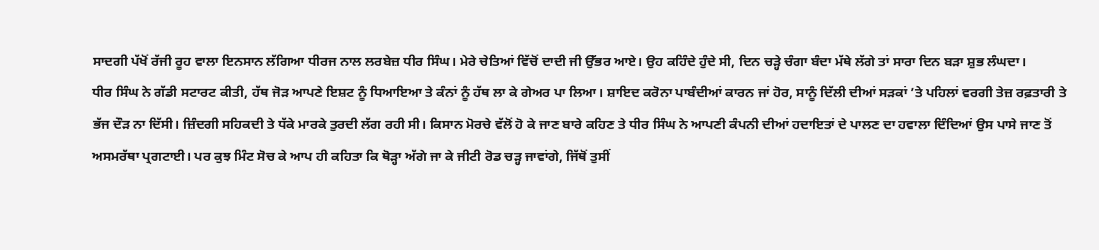ਸਾਦਗੀ ਪੱਖੋਂ ਰੱਜੀ ਰੂਹ ਵਾਲਾ ਇਨਸਾਨ ਲੱਗਿਆ ਧੀਰਜ ਨਾਲ ਲਰਬੇਜ਼ ਧੀਰ ਸਿੰਘ। ਮੇਰੇ ਚੇਤਿਆਂ ਵਿੱਚੋਂ ਦਾਦੀ ਜੀ ਉੱਭਰ ਆਏ। ਉਹ ਕਹਿੰਦੇ ਹੁੰਦੇ ਸੀ, ਦਿਨ ਚੜ੍ਹੇ ਚੰਗਾ ਬੰਦਾ ਮੱਥੇ ਲੱਗੇ ਤਾਂ ਸਾਰਾ ਦਿਨ ਬੜਾ ਸ਼ੁਭ ਲੰਘਦਾ।
ਧੀਰ ਸਿੰਘ ਨੇ ਗੱਡੀ ਸਟਾਰਟ ਕੀਤੀ, ਹੱਥ ਜੋੜ ਆਪਣੇ ਇਸ਼ਟ ਨੂੰ ਧਿਆਇਆ ਤੇ ਕੰਨਾਂ ਨੂੰ ਹੱਥ ਲਾ ਕੇ ਗੇਅਰ ਪਾ ਲਿਆ। ਸ਼ਾਇਦ ਕਰੋਨਾ ਪਾਬੰਦੀਆਂ ਕਾਰਨ ਜਾਂ ਹੋਰ, ਸਾਨੂੰ ਦਿੱਲੀ ਦੀਆਂ ਸੜਕਾਂ ’ਤੇ ਪਹਿਲਾਂ ਵਰਗੀ ਤੇਜ਼ ਰਫ਼ਤਾਰੀ ਤੇ ਭੱਜ ਦੌੜ ਨਾ ਦਿੱਸੀ। ਜ਼ਿੰਦਗੀ ਸਹਿਕਦੀ ਤੇ ਧੱਕੇ ਮਾਰਕੇ ਤੁਰਦੀ ਲੱਗ ਰਹੀ ਸੀ। ਕਿਸਾਨ ਮੋਰਚੇ ਵੱਲੋਂ ਹੋ ਕੇ ਜਾਣ ਬਾਰੇ ਕਹਿਣ ਤੇ ਧੀਰ ਸਿੰਘ ਨੇ ਆਪਣੀ ਕੰਪਨੀ ਦੀਆਂ ਹਦਾਇਤਾਂ ਦੇ ਪਾਲਣ ਦਾ ਹਵਾਲਾ ਦਿੰਦਿਆਂ ਉਸ ਪਾਸੇ ਜਾਣ ਤੋਂ ਅਸਮਰੱਥਾ ਪ੍ਰਗਟਾਈ। ਪਰ ਕੁਝ ਮਿੰਟ ਸੋਚ ਕੇ ਆਪ ਹੀ ਕਹਿਤਾ ਕਿ ਥੋੜ੍ਹਾ ਅੱਗੇ ਜਾ ਕੇ ਜੀਟੀ ਰੋਡ ਚੜ੍ਹ ਜਾਵਾਂਗੇ, ਜਿੱਥੋਂ ਤੁਸੀਂ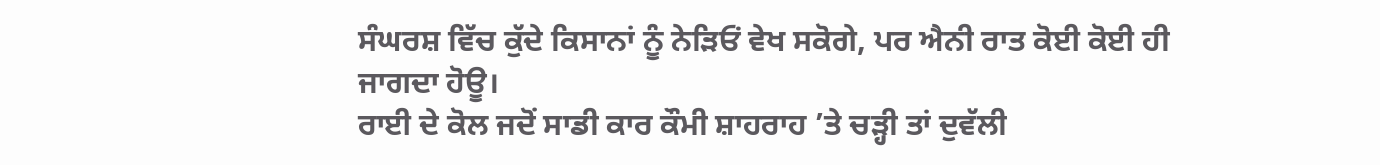ਸੰਘਰਸ਼ ਵਿੱਚ ਕੁੱਦੇ ਕਿਸਾਨਾਂ ਨੂੰ ਨੇੜਿਓਂ ਵੇਖ ਸਕੋਗੇ, ਪਰ ਐਨੀ ਰਾਤ ਕੋਈ ਕੋਈ ਹੀ ਜਾਗਦਾ ਹੋਊ।
ਰਾਈ ਦੇ ਕੋਲ ਜਦੋਂ ਸਾਡੀ ਕਾਰ ਕੌਮੀ ਸ਼ਾਹਰਾਹ ’ਤੇ ਚੜ੍ਹੀ ਤਾਂ ਦੁਵੱਲੀ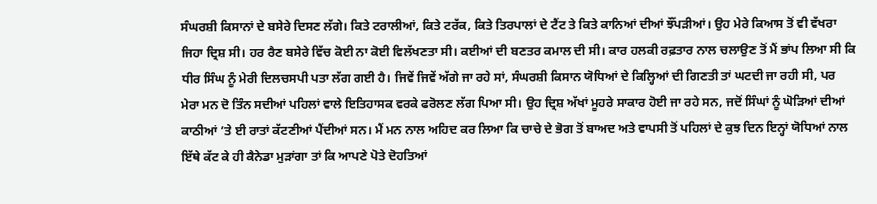ਸੰਘਰਸ਼ੀ ਕਿਸਾਨਾਂ ਦੇ ਬਸੇਰੇ ਦਿਸਣ ਲੱਗੇ। ਕਿਤੇ ਟਰਾਲੀਆਂ, ਕਿਤੇ ਟਰੱਕ, ਕਿਤੇ ਤਿਰਪਾਲਾਂ ਦੇ ਟੈਂਟ ਤੇ ਕਿਤੇ ਕਾਨਿਆਂ ਦੀਆਂ ਝੌਂਪੜੀਆਂ। ਉਹ ਮੇਰੇ ਕਿਆਸ ਤੋਂ ਵੀ ਵੱਖਰਾ ਜਿਹਾ ਦ੍ਰਿਸ਼ ਸੀ। ਹਰ ਰੈਣ ਬਸੇਰੇ ਵਿੱਚ ਕੋਈ ਨਾ ਕੋਈ ਵਿਲੱਖਣਤਾ ਸੀ। ਕਈਆਂ ਦੀ ਬਣਤਰ ਕਮਾਲ ਦੀ ਸੀ। ਕਾਰ ਹਲਕੀ ਰਫ਼ਤਾਰ ਨਾਲ ਚਲਾਉਣ ਤੋਂ ਮੈਂ ਭਾਂਪ ਲਿਆ ਸੀ ਕਿ ਧੀਰ ਸਿੰਘ ਨੂੰ ਮੇਰੀ ਦਿਲਚਸਪੀ ਪਤਾ ਲੱਗ ਗਈ ਹੈ। ਜਿਵੇਂ ਜਿਵੇਂ ਅੱਗੇ ਜਾ ਰਹੇ ਸਾਂ, ਸੰਘਰਸ਼ੀ ਕਿਸਾਨ ਯੋਧਿਆਂ ਦੇ ਕਿਲ੍ਹਿਆਂ ਦੀ ਗਿਣਤੀ ਤਾਂ ਘਟਦੀ ਜਾ ਰਹੀ ਸੀ, ਪਰ ਮੇਰਾ ਮਨ ਦੋ ਤਿੰਨ ਸਦੀਆਂ ਪਹਿਲਾਂ ਵਾਲੇ ਇਤਿਹਾਸਕ ਵਰਕੇ ਫਰੋਲਣ ਲੱਗ ਪਿਆ ਸੀ। ਉਹ ਦ੍ਰਿਸ਼ ਅੱਖਾਂ ਮੂਹਰੇ ਸਾਕਾਰ ਹੋਈ ਜਾ ਰਹੇ ਸਨ, ਜਦੋਂ ਸਿੰਘਾਂ ਨੂੰ ਘੋੜਿਆਂ ਦੀਆਂ ਕਾਠੀਆਂ ’ਤੇ ਈ ਰਾਤਾਂ ਕੱਟਣੀਆਂ ਪੈਂਦੀਆਂ ਸਨ। ਮੈਂ ਮਨ ਨਾਲ ਅਹਿਦ ਕਰ ਲਿਆ ਕਿ ਚਾਚੇ ਦੇ ਭੋਗ ਤੋਂ ਬਾਅਦ ਅਤੇ ਵਾਪਸੀ ਤੋਂ ਪਹਿਲਾਂ ਦੇ ਕੁਝ ਦਿਨ ਇਨ੍ਹਾਂ ਯੋਧਿਆਂ ਨਾਲ ਇੱਥੇ ਕੱਟ ਕੇ ਹੀ ਕੈਨੇਡਾ ਮੁੜਾਂਗਾ ਤਾਂ ਕਿ ਆਪਣੇ ਪੋਤੇ ਦੋਹਤਿਆਂ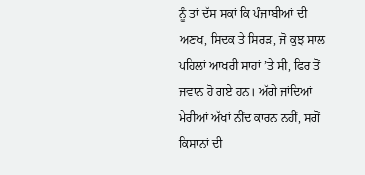ਨੂੰ ਤਾਂ ਦੱਸ ਸਕਾਂ ਕਿ ਪੰਜਾਬੀਆਂ ਦੀ ਅਣਖ, ਸਿਦਕ ਤੇ ਸਿਰੜ, ਜੋ ਕੁਝ ਸਾਲ ਪਹਿਲਾਂ ਆਖਰੀ ਸਾਹਾਂ ’ਤੇ ਸੀ, ਫਿਰ ਤੋਂ ਜਵਾਨ ਹੋ ਗਏ ਹਨ। ਅੱਗੇ ਜਾਂਦਿਆਂ ਮੇਰੀਆਂ ਅੱਖਾਂ ਨੀਂਦ ਕਾਰਨ ਨਹੀਂ, ਸਗੋਂ ਕਿਸਾਨਾਂ ਦੀ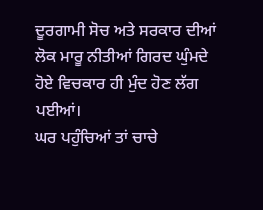ਦੂਰਗਾਮੀ ਸੋਚ ਅਤੇ ਸਰਕਾਰ ਦੀਆਂ ਲੋਕ ਮਾਰੂ ਨੀਤੀਆਂ ਗਿਰਦ ਘੁੰਮਦੇ ਹੋਏ ਵਿਚਕਾਰ ਹੀ ਮੁੰਦ ਹੋਣ ਲੱਗ ਪਈਆਂ।
ਘਰ ਪਹੁੰਚਿਆਂ ਤਾਂ ਚਾਚੇ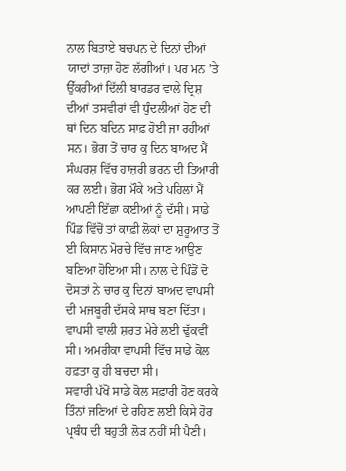ਨਾਲ ਬਿਤਾਏ ਬਚਪਨ ਦੇ ਦਿਨਾਂ ਦੀਆਂ ਯਾਦਾਂ ਤਾਜ਼ਾ ਹੋਣ ਲੱਗੀਆਂ। ਪਰ ਮਨ ’ਤੇ ਉੱਕਰੀਆਂ ਦਿੱਲੀ ਬਾਰਡਰ ਵਾਲੇ ਦ੍ਰਿਸ਼ ਦੀਆਂ ਤਸਵੀਰਾਂ ਵੀ ਧੁੰਦਲੀਆਂ ਹੋਣ ਦੀ ਥਾਂ ਦਿਨ ਬਦਿਨ ਸਾਫ਼ ਹੋਈ ਜਾ ਰਹੀਆਂ ਸਨ। ਭੋਗ ਤੋਂ ਚਾਰ ਕੁ ਦਿਨ ਬਾਅਦ ਮੈਂ ਸੰਘਰਸ਼ ਵਿੱਚ ਹਾਜ਼ਰੀ ਭਰਨ ਦੀ ਤਿਆਰੀ ਕਰ ਲਈ। ਭੋਗ ਮੌਕੇ ਅਤੇ ਪਹਿਲਾਂ ਮੈਂ ਆਪਣੀ ਇੱਛਾ ਕਈਆਂ ਨੂੰ ਦੱਸੀ। ਸਾਡੇ ਪਿੰਡ ਵਿੱਚੋਂ ਤਾਂ ਕਾਫ਼ੀ ਲੋਕਾਂ ਦਾ ਸ਼ੁਰੂਆਤ ਤੋਂ ਈ ਕਿਸਾਨ ਮੋਰਚੇ ਵਿੱਚ ਜਾਣ ਆਉਣ ਬਣਿਆ ਹੋਇਆ ਸੀ। ਨਾਲ ਦੇ ਪਿੰਡੋਂ ਦੋ ਦੋਸਤਾਂ ਨੇ ਚਾਰ ਕੁ ਦਿਨਾਂ ਬਾਅਦ ਵਾਪਸੀ ਦੀ ਮਜਬੂਰੀ ਦੱਸਕੇ ਸਾਥ ਬਣਾ ਦਿੱਤਾ। ਵਾਪਸੀ ਵਾਲੀ ਸ਼ਰਤ ਮੇਰੇ ਲਈ ਢੁੱਕਵੀਂ ਸੀ। ਅਮਰੀਕਾ ਵਾਪਸੀ ਵਿੱਚ ਸਾਡੇ ਕੋਲ ਹਫ਼ਤਾ ਕੁ ਹੀ ਬਚਦਾ ਸੀ।
ਸਵਾਰੀ ਪੱਖੋਂ ਸਾਡੇ ਕੋਲ ਸਫ਼ਾਰੀ ਹੋਣ ਕਰਕੇ ਤਿੰਨਾਂ ਜਣਿਆਂ ਦੇ ਰਹਿਣ ਲਈ ਕਿਸੇ ਹੋਰ ਪ੍ਰਬੰਧ ਦੀ ਬਹੁਤੀ ਲੋੜ ਨਹੀਂ ਸੀ ਪੈਣੀ।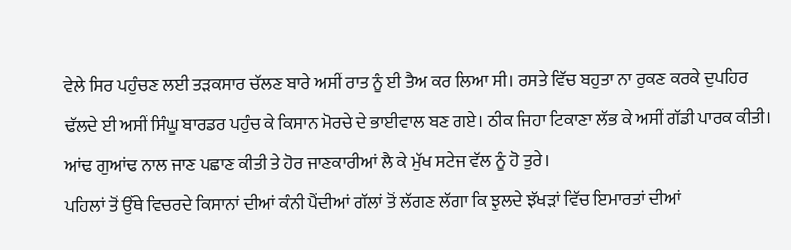ਵੇਲੇ ਸਿਰ ਪਹੁੰਚਣ ਲਈ ਤੜਕਸਾਰ ਚੱਲਣ ਬਾਰੇ ਅਸੀਂ ਰਾਤ ਨੂੰ ਈ ਤੈਅ ਕਰ ਲਿਆ ਸੀ। ਰਸਤੇ ਵਿੱਚ ਬਹੁਤਾ ਨਾ ਰੁਕਣ ਕਰਕੇ ਦੁਪਹਿਰ ਢੱਲਦੇ ਈ ਅਸੀਂ ਸਿੰਘੂ ਬਾਰਡਰ ਪਹੁੰਚ ਕੇ ਕਿਸਾਨ ਮੋਰਚੇ ਦੇ ਭਾਈਵਾਲ ਬਣ ਗਏ। ਠੀਕ ਜਿਹਾ ਟਿਕਾਣਾ ਲੱਭ ਕੇ ਅਸੀਂ ਗੱਡੀ ਪਾਰਕ ਕੀਤੀ। ਆਂਢ ਗੁਆਂਢ ਨਾਲ ਜਾਣ ਪਛਾਣ ਕੀਤੀ ਤੇ ਹੋਰ ਜਾਣਕਾਰੀਆਂ ਲੈ ਕੇ ਮੁੱਖ ਸਟੇਜ ਵੱਲ ਨੂੰ ਹੋ ਤੁਰੇ।
ਪਹਿਲਾਂ ਤੋਂ ਉੱਥੇ ਵਿਚਰਦੇ ਕਿਸਾਨਾਂ ਦੀਆਂ ਕੰਨੀ ਪੈਂਦੀਆਂ ਗੱਲਾਂ ਤੋਂ ਲੱਗਣ ਲੱਗਾ ਕਿ ਝੁਲਦੇ ਝੱਖੜਾਂ ਵਿੱਚ ਇਮਾਰਤਾਂ ਦੀਆਂ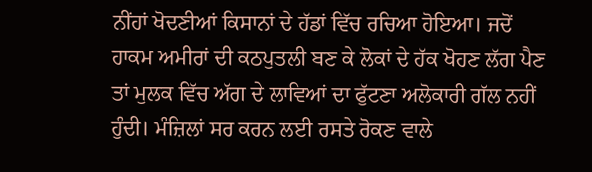ਨੀਂਹਾਂ ਖੋਦਣੀਆਂ ਕਿਸਾਨਾਂ ਦੇ ਹੱਡਾਂ ਵਿੱਚ ਰਚਿਆ ਹੋਇਆ। ਜਦੋਂ ਹਾਕਮ ਅਮੀਰਾਂ ਦੀ ਕਠਪੁਤਲੀ ਬਣ ਕੇ ਲੋਕਾਂ ਦੇ ਹੱਕ ਖੋਹਣ ਲੱਗ ਪੈਣ ਤਾਂ ਮੁਲਕ ਵਿੱਚ ਅੱਗ ਦੇ ਲਾਵਿਆਂ ਦਾ ਫੁੱਟਣਾ ਅਲੋਕਾਰੀ ਗੱਲ ਨਹੀਂ ਹੁੰਦੀ। ਮੰਜ਼ਿਲਾਂ ਸਰ ਕਰਨ ਲਈ ਰਸਤੇ ਰੋਕਣ ਵਾਲੇ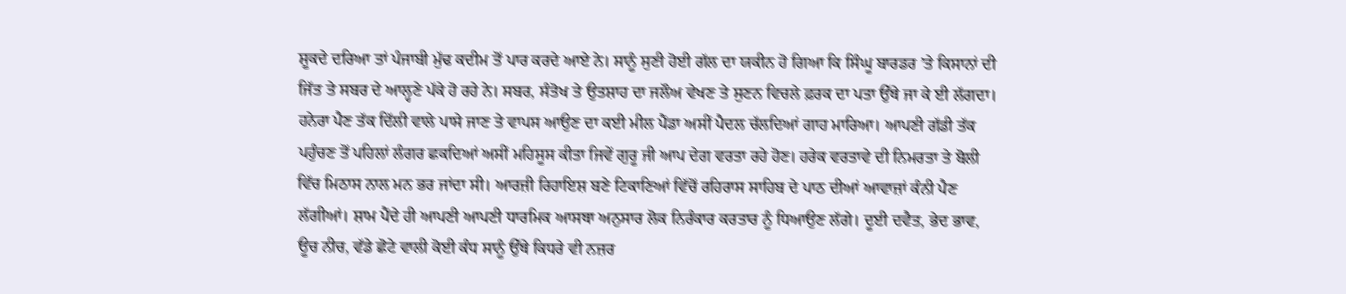ਸ਼ੂਕਦੇ ਦਰਿਆ ਤਾਂ ਪੰਜਾਬੀ ਮੁੱਢ ਕਦੀਮ ਤੋਂ ਪਾਰ ਕਰਦੇ ਆਏ ਨੇ। ਸਾਨੂੰ ਸੁਣੀ ਹੋਈ ਗੱਲ ਦਾ ਯਕੀਨ ਹੋ ਗਿਆ ਕਿ ਸਿੰਘੂ ਬਾਰਡਰ ’ਤੇ ਕਿਸਾਨਾਂ ਦੀ ਜਿੱਤ ਤੇ ਸਬਰ ਦੇ ਆਲ੍ਹਣੇ ਪੱਕੇ ਹੋ ਰਹੇ ਨੇ। ਸਬਰ, ਸੰਤੋਖ ਤੇ ਉਤਸ਼ਾਹ ਦਾ ਜਲੌਅ ਵੇਖਣ ਤੇ ਸੁਣਨ ਵਿਚਲੇ ਫ਼ਰਕ ਦਾ ਪਤਾ ਉੱਥੇ ਜਾ ਕੇ ਈ ਲੱਗਦਾ।
ਹਨੇਰਾ ਪੈਣ ਤੱਕ ਦਿੱਲੀ ਵਾਲੇ ਪਾਸੇ ਜਾਣ ਤੇ ਵਾਪਸ ਆਉਣ ਦਾ ਕਈ ਮੀਲ ਪੈਂਡਾ ਅਸੀਂ ਪੈਦਲ ਚੱਲਦਿਆਂ ਗਾਹ ਮਾਰਿਆ। ਆਪਣੀ ਗੱਡੀ ਤੱਕ ਪਹੁੰਚਣ ਤੋਂ ਪਹਿਲਾਂ ਲੰਗਰ ਛਕਦਿਆਂ ਅਸੀਂ ਮਹਿਸੂਸ ਕੀਤਾ ਜਿਵੇਂ ਗੁਰੂ ਜੀ ਆਪ ਦੇਗ ਵਰਤਾ ਰਹੇ ਹੋਣ। ਹਰੇਕ ਵਰਤਾਵੇ ਦੀ ਨਿਮਰਤਾ ਤੇ ਬੋਲੀ ਵਿੱਚ ਮਿਠਾਸ ਨਾਲ ਮਨ ਭਰ ਜਾਂਦਾ ਸੀ। ਆਰਜ਼ੀ ਰਿਹਾਇਸ਼ ਬਣੇ ਟਿਕਾਣਿਆਂ ਵਿੱਚੋਂ ਰਹਿਰਾਸ ਸਾਹਿਬ ਦੇ ਪਾਠ ਦੀਆਂ ਆਵਾਜ਼ਾਂ ਕੰਨੀ ਪੈਣ ਲੱਗੀਆਂ। ਸ਼ਾਮ ਪੈਂਦੇ ਹੀ ਆਪਣੀ ਆਪਣੀ ਧਾਰਮਿਕ ਆਸਥਾ ਅਨੁਸਾਰ ਲੋਕ ਨਿਰੰਕਾਰ ਕਰਤਾਰ ਨੂੰ ਧਿਆਉਣ ਲੱਗੇ। ਦੂਈ ਦਵੈਤ, ਭੇਦ ਭਾਵ, ਊਚ ਨੀਚ, ਵੱਡੇ ਛੋਟੇ ਵਾਲੀ ਕੋਈ ਕੰਧ ਸਾਨੂੰ ਉੱਥੇ ਕਿਧਰੇ ਵੀ ਨਜ਼ਰ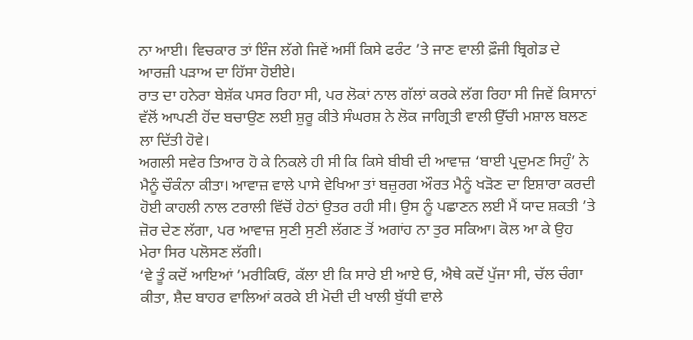ਨਾ ਆਈ। ਵਿਚਕਾਰ ਤਾਂ ਇੰਜ ਲੱਗੇ ਜਿਵੇਂ ਅਸੀਂ ਕਿਸੇ ਫਰੰਟ ’ਤੇ ਜਾਣ ਵਾਲੀ ਫ਼ੌਜੀ ਬ੍ਰਿਗੇਡ ਦੇ ਆਰਜ਼ੀ ਪੜਾਅ ਦਾ ਹਿੱਸਾ ਹੋਈਏ।
ਰਾਤ ਦਾ ਹਨੇਰਾ ਬੇਸ਼ੱਕ ਪਸਰ ਰਿਹਾ ਸੀ, ਪਰ ਲੋਕਾਂ ਨਾਲ ਗੱਲਾਂ ਕਰਕੇ ਲੱਗ ਰਿਹਾ ਸੀ ਜਿਵੇਂ ਕਿਸਾਨਾਂ ਵੱਲੋਂ ਆਪਣੀ ਹੋਂਦ ਬਚਾਉਣ ਲਈ ਸ਼ੁਰੂ ਕੀਤੇ ਸੰਘਰਸ਼ ਨੇ ਲੋਕ ਜਾਗ੍ਰਿਤੀ ਵਾਲੀ ਉੱਚੀ ਮਸ਼ਾਲ ਬਲਣ ਲਾ ਦਿੱਤੀ ਹੋਵੇ।
ਅਗਲੀ ਸਵੇਰ ਤਿਆਰ ਹੋ ਕੇ ਨਿਕਲੇ ਹੀ ਸੀ ਕਿ ਕਿਸੇ ਬੀਬੀ ਦੀ ਆਵਾਜ਼ ‘ਬਾਈ ਪ੍ਰਦੁਮਣ ਸਿਹੁੰ’ ਨੇ ਮੈਨੂੰ ਚੌਕੰਨਾ ਕੀਤਾ। ਆਵਾਜ਼ ਵਾਲੇ ਪਾਸੇ ਵੇਖਿਆ ਤਾਂ ਬਜ਼ੁਰਗ ਔਰਤ ਮੈਨੂੰ ਖੜੋਣ ਦਾ ਇਸ਼ਾਰਾ ਕਰਦੀ ਹੋਈ ਕਾਹਲੀ ਨਾਲ ਟਰਾਲੀ ਵਿੱਚੋਂ ਹੇਠਾਂ ਉਤਰ ਰਹੀ ਸੀ। ਉਸ ਨੂੰ ਪਛਾਣਨ ਲਈ ਮੈਂ ਯਾਦ ਸ਼ਕਤੀ ’ਤੇ ਜ਼ੋਰ ਦੇਣ ਲੱਗਾ, ਪਰ ਆਵਾਜ਼ ਸੁਣੀ ਸੁਣੀ ਲੱਗਣ ਤੋਂ ਅਗਾਂਹ ਨਾ ਤੁਰ ਸਕਿਆ। ਕੋਲ ਆ ਕੇ ਉਹ ਮੇਰਾ ਸਿਰ ਪਲੋਸਣ ਲੱਗੀ।
‘ਵੇ ਤੂੰ ਕਦੋਂ ਆਇਆਂ ’ਮਰੀਕਿਓਂ, ਕੱਲਾ ਈ ਕਿ ਸਾਰੇ ਈ ਆਏ ਓ, ਐਥੇ ਕਦੋਂ ਪੁੱਜਾ ਸੀ, ਚੱਲ ਚੰਗਾ ਕੀਤਾ, ਸ਼ੈਦ ਬਾਹਰ ਵਾਲਿਆਂ ਕਰਕੇ ਈ ਮੋਦੀ ਦੀ ਖਾਲੀ ਬੁੱਧੀ ਵਾਲੇ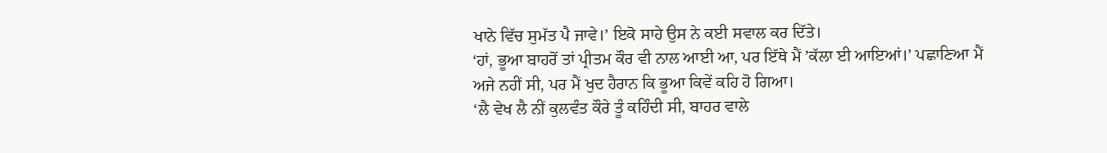ਖਾਨੇ ਵਿੱਚ ਸੁਮੱਤ ਪੈ ਜਾਵੇ।’ ਇਕੋ ਸਾਹੇ ਉਸ ਨੇ ਕਈ ਸਵਾਲ ਕਰ ਦਿੱਤੇ।
‘ਹਾਂ, ਭੂਆ ਬਾਹਰੋਂ ਤਾਂ ਪ੍ਰੀਤਮ ਕੌਰ ਵੀ ਨਾਲ ਆਈ ਆ, ਪਰ ਇੱਥੇ ਮੈਂ ’ਕੱਲਾ ਈ ਆਇਆਂ।’ ਪਛਾਣਿਆ ਮੈਂ ਅਜੇ ਨਹੀਂ ਸੀ, ਪਰ ਮੈਂ ਖੁਦ ਹੈਰਾਨ ਕਿ ਭੂਆ ਕਿਵੇਂ ਕਹਿ ਹੋ ਗਿਆ।
‘ਲੈ ਵੇਖ ਲੈ ਨੀਂ ਕੁਲਵੰਤ ਕੌਰੇ ਤੂੰ ਕਹਿੰਦੀ ਸੀ, ਬਾਹਰ ਵਾਲੇ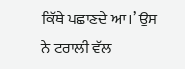ਕਿੱਥੇ ਪਛਾਣਦੇ ਆ।’ ਉਸ ਨੇ ਟਰਾਲੀ ਵੱਲ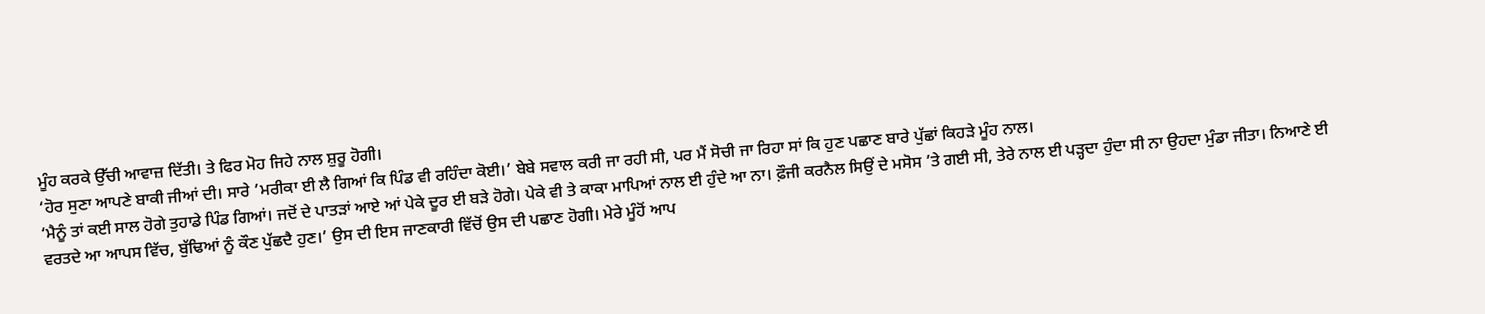ਮੂੰਹ ਕਰਕੇ ਉੱਚੀ ਆਵਾਜ਼ ਦਿੱਤੀ। ਤੇ ਫਿਰ ਮੋਹ ਜਿਹੇ ਨਾਲ ਸ਼ੁਰੂ ਹੋਗੀ।
‘ਹੋਰ ਸੁਣਾ ਆਪਣੇ ਬਾਕੀ ਜੀਆਂ ਦੀ। ਸਾਰੇ ’ਮਰੀਕਾ ਈ ਲੈ ਗਿਆਂ ਕਿ ਪਿੰਡ ਵੀ ਰਹਿੰਦਾ ਕੋਈ।’ ਬੇਬੇ ਸਵਾਲ ਕਰੀ ਜਾ ਰਹੀ ਸੀ, ਪਰ ਮੈਂ ਸੋਚੀ ਜਾ ਰਿਹਾ ਸਾਂ ਕਿ ਹੁਣ ਪਛਾਣ ਬਾਰੇ ਪੁੱਛਾਂ ਕਿਹੜੇ ਮੂੰਹ ਨਾਲ।
‘ਮੈਨੂੰ ਤਾਂ ਕਈ ਸਾਲ ਹੋਗੇ ਤੁਹਾਡੇ ਪਿੰਡ ਗਿਆਂ। ਜਦੋਂ ਦੇ ਪਾਤੜਾਂ ਆਏ ਆਂ ਪੇਕੇ ਦੂਰ ਈ ਬੜੇ ਹੋਗੇ। ਪੇਕੇ ਵੀ ਤੇ ਕਾਕਾ ਮਾਪਿਆਂ ਨਾਲ ਈ ਹੁੰਦੇ ਆ ਨਾ। ਫ਼ੌਜੀ ਕਰਨੈਲ ਸਿਉਂ ਦੇ ਮਸੋਸ ’ਤੇ ਗਈ ਸੀ, ਤੇਰੇ ਨਾਲ ਈ ਪੜ੍ਹਦਾ ਹੁੰਦਾ ਸੀ ਨਾ ਉਹਦਾ ਮੁੰਡਾ ਜੀਤਾ। ਨਿਆਣੇ ਈ ਵਰਤਦੇ ਆ ਆਪਸ ਵਿੱਚ, ਬੁੱਢਿਆਂ ਨੂੰ ਕੌਣ ਪੁੱਛਦੈ ਹੁਣ।’ ਉਸ ਦੀ ਇਸ ਜਾਣਕਾਰੀ ਵਿੱਚੋਂ ਉਸ ਦੀ ਪਛਾਣ ਹੋਗੀ। ਮੇਰੇ ਮੂੰਹੋਂ ਆਪ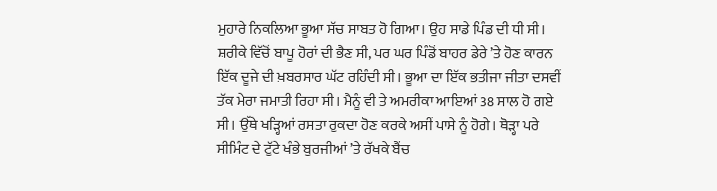ਮੁਹਾਰੇ ਨਿਕਲਿਆ ਭੂਆ ਸੱਚ ਸਾਬਤ ਹੋ ਗਿਆ। ਉਹ ਸਾਡੇ ਪਿੰਡ ਦੀ ਧੀ ਸੀ। ਸ਼ਰੀਕੇ ਵਿੱਚੋਂ ਬਾਪੂ ਹੋਰਾਂ ਦੀ ਭੈਣ ਸੀ, ਪਰ ਘਰ ਪਿੰਡੋਂ ਬਾਹਰ ਡੇਰੇ ’ਤੇ ਹੋਣ ਕਾਰਨ ਇੱਕ ਦੂਜੇ ਦੀ ਖ਼ਬਰਸਾਰ ਘੱਟ ਰਹਿੰਦੀ ਸੀ। ਭੂਆ ਦਾ ਇੱਕ ਭਤੀਜਾ ਜੀਤਾ ਦਸਵੀਂ ਤੱਕ ਮੇਰਾ ਜਮਾਤੀ ਰਿਹਾ ਸੀ। ਮੈਨੂੰ ਵੀ ਤੇ ਅਮਰੀਕਾ ਆਇਆਂ 38 ਸਾਲ ਹੋ ਗਏ ਸੀ। ਉੱਥੇ ਖੜ੍ਹਿਆਂ ਰਸਤਾ ਰੁਕਦਾ ਹੋਣ ਕਰਕੇ ਅਸੀਂ ਪਾਸੇ ਨੂੰ ਹੋਗੇ। ਥੋੜ੍ਹਾ ਪਰੇ ਸੀਮਿੰਟ ਦੇ ਟੁੱਟੇ ਖੰਭੇ ਬੁਰਜੀਆਂ ’ਤੇ ਰੱਖਕੇ ਬੈਂਚ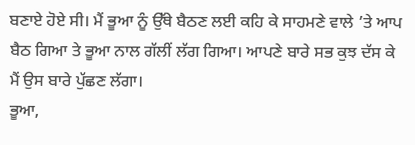ਬਣਾਏ ਹੋਏ ਸੀ। ਮੈਂ ਭੂਆ ਨੂੰ ਉੱਥੇ ਬੈਠਣ ਲਈ ਕਹਿ ਕੇ ਸਾਹਮਣੇ ਵਾਲੇ ’ਤੇ ਆਪ ਬੈਠ ਗਿਆ ਤੇ ਭੂਆ ਨਾਲ ਗੱਲੀਂ ਲੱਗ ਗਿਆ। ਆਪਣੇ ਬਾਰੇ ਸਭ ਕੁਝ ਦੱਸ ਕੇ ਮੈਂ ਉਸ ਬਾਰੇ ਪੁੱਛਣ ਲੱਗਾ।
ਭੂਆ,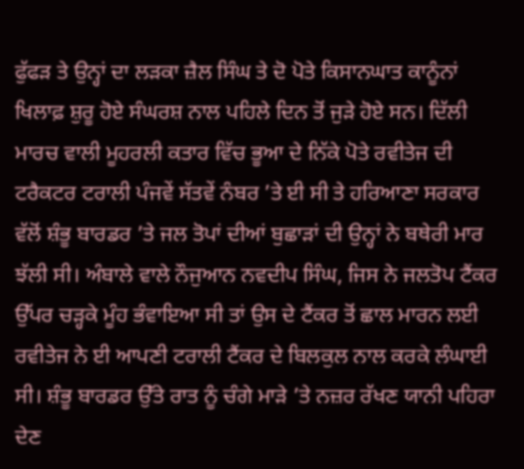ਫੁੱਫੜ ਤੇ ਉਨ੍ਹਾਂ ਦਾ ਲੜਕਾ ਜ਼ੈਲ ਸਿੰਘ ਤੇ ਦੋ ਪੋਤੇ ਕਿਸਾਨਘਾਤ ਕਾਨੂੰਨਾਂ ਖਿਲਾਫ਼ ਸ਼ੁਰੂ ਹੋਏ ਸੰਘਰਸ਼ ਨਾਲ ਪਹਿਲੇ ਦਿਨ ਤੋਂ ਜੁੜੇ ਹੋਏ ਸਨ। ਦਿੱਲੀ ਮਾਰਚ ਵਾਲੀ ਮੂਹਰਲੀ ਕਤਾਰ ਵਿੱਚ ਭੂਆ ਦੇ ਨਿੱਕੇ ਪੋਤੇ ਰਵੀਤੇਜ ਦੀ ਟਰੈਕਟਰ ਟਰਾਲੀ ਪੰਜਵੇਂ ਸੱਤਵੇਂ ਨੰਬਰ ’ਤੇ ਈ ਸੀ ਤੇ ਹਰਿਆਣਾ ਸਰਕਾਰ ਵੱਲੋਂ ਸ਼ੰਭੂ ਬਾਰਡਰ ’ਤੇ ਜਲ ਤੋਪਾਂ ਦੀਆਂ ਬੁਛਾੜਾਂ ਦੀ ਉਨ੍ਹਾਂ ਨੇ ਬਥੇਰੀ ਮਾਰ ਝੱਲੀ ਸੀ। ਅੰਬਾਲੇ ਵਾਲੇ ਨੌਜੁਆਨ ਨਵਦੀਪ ਸਿੰਘ, ਜਿਸ ਨੇ ਜਲਤੋਪ ਟੈਂਕਰ ਉੱਪਰ ਚੜ੍ਹਕੇ ਮੂੰਹ ਭੰਵਾਇਆ ਸੀ ਤਾਂ ਉਸ ਦੇ ਟੈਂਕਰ ਤੋਂ ਛਾਲ ਮਾਰਨ ਲਈ ਰਵੀਤੇਜ ਨੇ ਈ ਆਪਣੀ ਟਰਾਲੀ ਟੈਂਕਰ ਦੇ ਬਿਲਕੁਲ ਨਾਲ ਕਰਕੇ ਲੰਘਾਈ ਸੀ। ਸ਼ੰਭੂ ਬਾਰਡਰ ਉੱਤੇ ਰਾਤ ਨੂੰ ਚੰਗੇ ਮਾੜੇ ’ਤੇ ਨਜ਼ਰ ਰੱਖਣ ਯਾਨੀ ਪਹਿਰਾ ਦੇਣ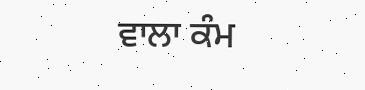ਵਾਲਾ ਕੰਮ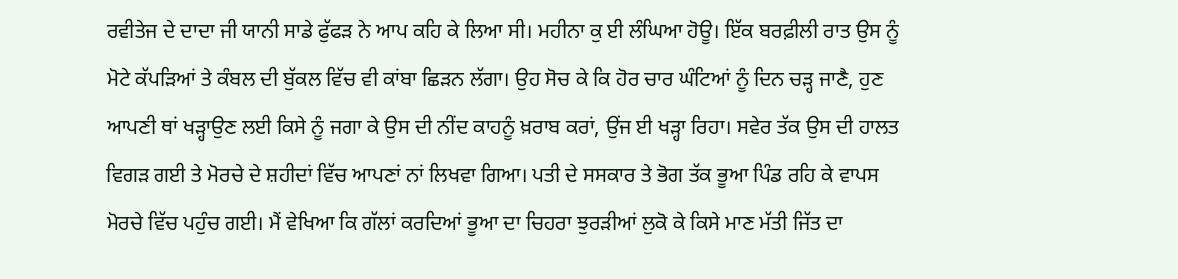ਰਵੀਤੇਜ ਦੇ ਦਾਦਾ ਜੀ ਯਾਨੀ ਸਾਡੇ ਫੁੱਫੜ ਨੇ ਆਪ ਕਹਿ ਕੇ ਲਿਆ ਸੀ। ਮਹੀਨਾ ਕੁ ਈ ਲੰਘਿਆ ਹੋਊ। ਇੱਕ ਬਰਫ਼ੀਲੀ ਰਾਤ ਉਸ ਨੂੰ ਮੋਟੇ ਕੱਪੜਿਆਂ ਤੇ ਕੰਬਲ ਦੀ ਬੁੱਕਲ ਵਿੱਚ ਵੀ ਕਾਂਬਾ ਛਿੜਨ ਲੱਗਾ। ਉਹ ਸੋਚ ਕੇ ਕਿ ਹੋਰ ਚਾਰ ਘੰਟਿਆਂ ਨੂੰ ਦਿਨ ਚੜ੍ਹ ਜਾਣੈ, ਹੁਣ ਆਪਣੀ ਥਾਂ ਖੜ੍ਹਾਉਣ ਲਈ ਕਿਸੇ ਨੂੰ ਜਗਾ ਕੇ ਉਸ ਦੀ ਨੀਂਦ ਕਾਹਨੂੰ ਖ਼ਰਾਬ ਕਰਾਂ, ਉਂਜ ਈ ਖੜ੍ਹਾ ਰਿਹਾ। ਸਵੇਰ ਤੱਕ ਉਸ ਦੀ ਹਾਲਤ ਵਿਗੜ ਗਈ ਤੇ ਮੋਰਚੇ ਦੇ ਸ਼ਹੀਦਾਂ ਵਿੱਚ ਆਪਣਾਂ ਨਾਂ ਲਿਖਵਾ ਗਿਆ। ਪਤੀ ਦੇ ਸਸਕਾਰ ਤੇ ਭੋਗ ਤੱਕ ਭੂਆ ਪਿੰਡ ਰਹਿ ਕੇ ਵਾਪਸ ਮੋਰਚੇ ਵਿੱਚ ਪਹੁੰਚ ਗਈ। ਮੈਂ ਵੇਖਿਆ ਕਿ ਗੱਲਾਂ ਕਰਦਿਆਂ ਭੂਆ ਦਾ ਚਿਹਰਾ ਝੁਰੜੀਆਂ ਲੁਕੋ ਕੇ ਕਿਸੇ ਮਾਣ ਮੱਤੀ ਜਿੱਤ ਦਾ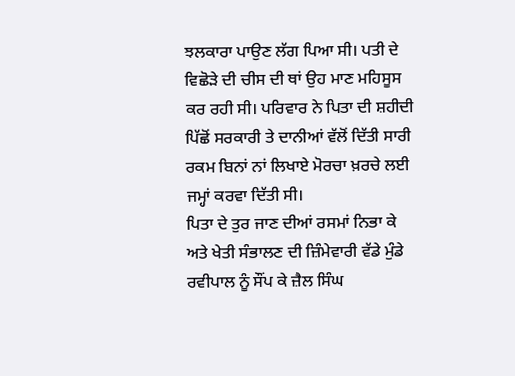ਝਲਕਾਰਾ ਪਾਉਣ ਲੱਗ ਪਿਆ ਸੀ। ਪਤੀ ਦੇ ਵਿਛੋੜੇ ਦੀ ਚੀਸ ਦੀ ਥਾਂ ਉਹ ਮਾਣ ਮਹਿਸੂਸ ਕਰ ਰਹੀ ਸੀ। ਪਰਿਵਾਰ ਨੇ ਪਿਤਾ ਦੀ ਸ਼ਹੀਦੀ ਪਿੱਛੋਂ ਸਰਕਾਰੀ ਤੇ ਦਾਨੀਆਂ ਵੱਲੋਂ ਦਿੱਤੀ ਸਾਰੀ ਰਕਮ ਬਿਨਾਂ ਨਾਂ ਲਿਖਾਏ ਮੋਰਚਾ ਖ਼ਰਚੇ ਲਈ ਜਮ੍ਹਾਂ ਕਰਵਾ ਦਿੱਤੀ ਸੀ।
ਪਿਤਾ ਦੇ ਤੁਰ ਜਾਣ ਦੀਆਂ ਰਸਮਾਂ ਨਿਭਾ ਕੇ ਅਤੇ ਖੇਤੀ ਸੰਭਾਲਣ ਦੀ ਜ਼ਿੰਮੇਵਾਰੀ ਵੱਡੇ ਮੁੰਡੇ ਰਵੀਪਾਲ ਨੂੰ ਸੌਂਪ ਕੇ ਜ਼ੈਲ ਸਿੰਘ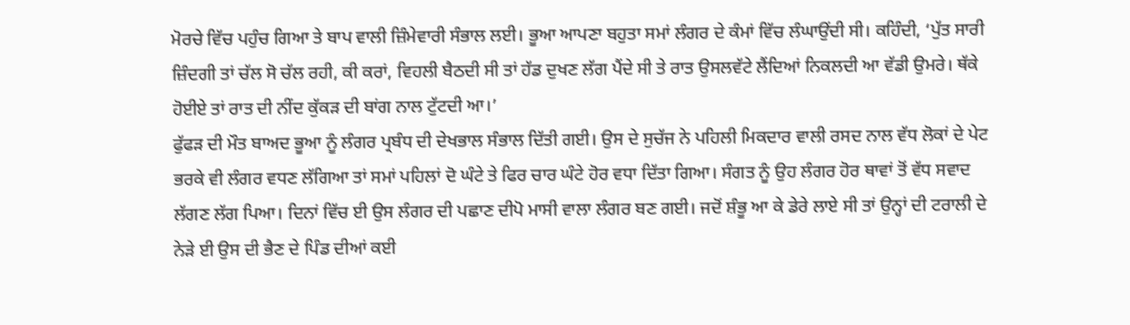ਮੋਰਚੇ ਵਿੱਚ ਪਹੁੰਚ ਗਿਆ ਤੇ ਬਾਪ ਵਾਲੀ ਜ਼ਿੰਮੇਵਾਰੀ ਸੰਭਾਲ ਲਈ। ਭੂਆ ਆਪਣਾ ਬਹੁਤਾ ਸਮਾਂ ਲੰਗਰ ਦੇ ਕੰਮਾਂ ਵਿੱਚ ਲੰਘਾਉਂਦੀ ਸੀ। ਕਹਿੰਦੀ, ‘ਪੁੱਤ ਸਾਰੀ ਜ਼ਿੰਦਗੀ ਤਾਂ ਚੱਲ ਸੋ ਚੱਲ ਰਹੀ, ਕੀ ਕਰਾਂ, ਵਿਹਲੀ ਬੈਠਦੀ ਸੀ ਤਾਂ ਹੱਡ ਦੁਖਣ ਲੱਗ ਪੈਂਦੇ ਸੀ ਤੇ ਰਾਤ ਉਸਲਵੱਟੇ ਲੈਂਦਿਆਂ ਨਿਕਲਦੀ ਆ ਵੱਡੀ ਉਮਰੇ। ਥੱਕੇ ਹੋਈਏ ਤਾਂ ਰਾਤ ਦੀ ਨੀਂਦ ਕੁੱਕੜ ਦੀ ਬਾਂਗ ਨਾਲ ਟੁੱਟਦੀ ਆ।’
ਫੁੱਫੜ ਦੀ ਮੌਤ ਬਾਅਦ ਭੂਆ ਨੂੰ ਲੰਗਰ ਪ੍ਰਬੰਧ ਦੀ ਦੇਖਭਾਲ ਸੰਭਾਲ ਦਿੱਤੀ ਗਈ। ਉਸ ਦੇ ਸੁਚੱਜ ਨੇ ਪਹਿਲੀ ਮਿਕਦਾਰ ਵਾਲੀ ਰਸਦ ਨਾਲ ਵੱਧ ਲੋਕਾਂ ਦੇ ਪੇਟ ਭਰਕੇ ਵੀ ਲੰਗਰ ਵਧਣ ਲੱਗਿਆ ਤਾਂ ਸਮਾਂ ਪਹਿਲਾਂ ਦੋ ਘੰਟੇ ਤੇ ਫਿਰ ਚਾਰ ਘੰਟੇ ਹੋਰ ਵਧਾ ਦਿੱਤਾ ਗਿਆ। ਸੰਗਤ ਨੂੰ ਉਹ ਲੰਗਰ ਹੋਰ ਥਾਵਾਂ ਤੋਂ ਵੱਧ ਸਵਾਦ ਲੱਗਣ ਲੱਗ ਪਿਆ। ਦਿਨਾਂ ਵਿੱਚ ਈ ਉਸ ਲੰਗਰ ਦੀ ਪਛਾਣ ਦੀਪੋ ਮਾਸੀ ਵਾਲਾ ਲੰਗਰ ਬਣ ਗਈ। ਜਦੋਂ ਸ਼ੰਭੂ ਆ ਕੇ ਡੇਰੇ ਲਾਏ ਸੀ ਤਾਂ ਉਨ੍ਹਾਂ ਦੀ ਟਰਾਲੀ ਦੇ ਨੇੜੇ ਈ ਉਸ ਦੀ ਭੈਣ ਦੇ ਪਿੰਡ ਦੀਆਂ ਕਈ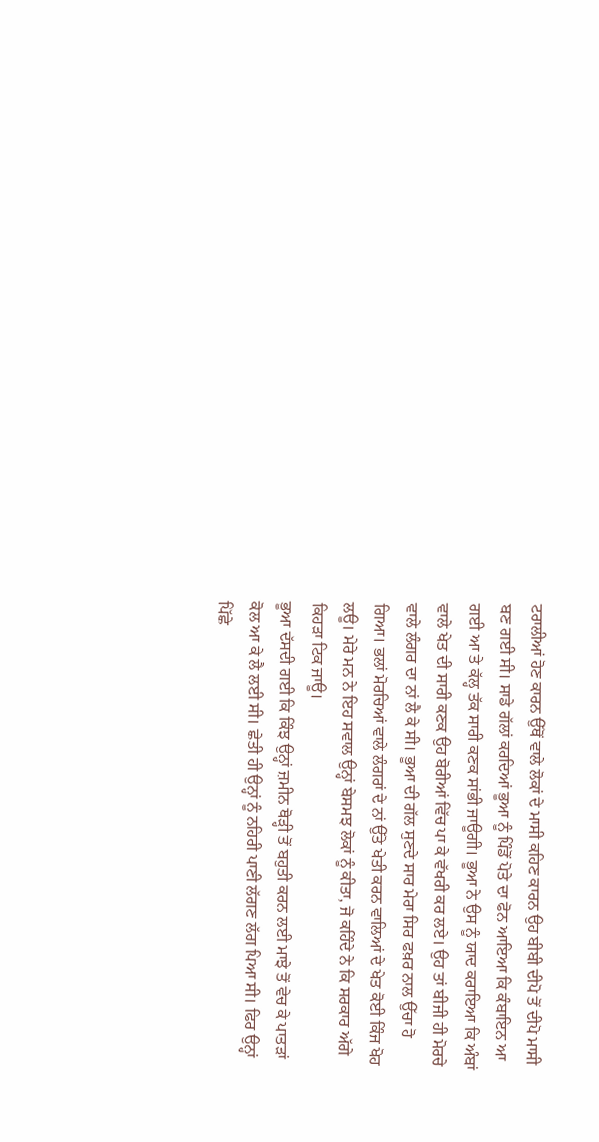ਟਰਾਲੀਆਂ ਹੋਣ ਕਾਰਨ ਉੱਥੋਂ ਵਾਲੇ ਲੋਕਾਂ ਦੇ ਮਾਸੀ ਕਹਿਣ ਕਾਰਨ ਉਹ ਬੀਬੀ ਦੀਪੋ ਤੋਂ ਦੀਪੋ ਮਾਸੀ ਬਣ ਗਈ ਸੀ। ਸਾਡੇ ਗੱਲਾਂ ਕਰਦਿਆਂ ਭੂਆ ਨੂੰ ਪਿੰਡੋਂ ਪੋਤੇ ਦਾ ਫੋਨ ਆਇਆ ਕਿ ਕੰਬਾਇਨ ਆ ਗਈ ਆ ਤੇ ਕੱਲ੍ਹ ਤੱਕ ਸਾਰੀ ਕਣਕ ਸਾਂਭੀ ਜਾਊਗੀ। ਭੂਆ ਨੇ ਉਸ ਨੂੰ ਯਾਦ ਕਰਾਇਆ ਕਿ ਅੰਬਾਂ ਵਾਲੇ ਖੇਤ ਦੀ ਸਾਰੀ ਕਣਕ ਉਹ ਬੋਰੀਆਂ ਵਿੱਚ ਪਾ ਕੇ ਵੱਖਰੀ ਕਰ ਲਏ। ਉਹ ਤਾਂ ਬੀਜੀ ਹੀ ਮੋਰਚੇ ਵਾਲੇ ਲੰਗਰ ਦਾ ਨਾਂ ਲੈ ਕੇ ਸੀ। ਭੂਆ ਦੀ ਗੱਲ ਸੁਣਦੇ ਸਾਰ ਮੇਰਾ ਸਿਰ ਫਖ਼ਰ ਨਾਲ ਉੱਚਾ ਹੋ ਗਿਆ। ਭਲਾਂ ਮੋਰਚਿਆਂ ਵਾਲੇ ਲੰਗਰਾਂ ਦੇ ਨਾਂ ਉੱਤੇ ਖੇਤੀ ਕਰਨ ਵਾਲਿਆਂ ਦੇ ਖੇਤ ਕੋਈ ਕਿੰਜ ਖੋਹ ਲਊ। ਮੇਰੇ ਮਨ ਨੇ ਇਹ ਸਵਾਲ ਉਨ੍ਹਾਂ ਬੇਸਮਝ ਲੋਕਾਂ ਨੂੰ ਕੀਤਾ, ਜੋ ਕਹਿੰਦੇ ਨੇ ਕਿ ਸਰਕਾਰ ਅੱਗੇ ਕਿਹੜਾ ਟਿਕ ਜਾਊ।
ਭੂਆ ਦੱਸਦੀ ਗਈ ਕਿ ਕਿੰਝ ਉਨ੍ਹਾਂ ਜ਼ਮੀਨ ਥੋੜ੍ਹੀ ਤੋਂ ਬਹੁਤੀ ਕਰਨ ਲਈ ਮਾਝੇ ਤੋਂ ਵੇਚ ਕੇ ਪਾਤੜਾਂ ਕੋਲ ਆ ਕੇ ਲੈ ਲਈ ਸੀ। ਛੇਤੀ ਹੀ ਉਨ੍ਹਾਂ ਨੂੰ ਨਹਿਰੀ ਪਾਣੀ ਲੱਗਣ ਲੱਗ ਪਿਆ ਸੀ। ਫਿਰ ਉਨ੍ਹਾਂ ਪਿੱਛੇ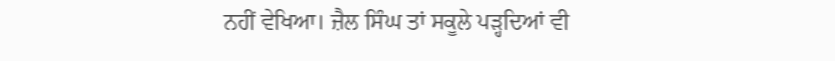ਨਹੀਂ ਵੇਖਿਆ। ਜ਼ੈਲ ਸਿੰਘ ਤਾਂ ਸਕੂਲੇ ਪੜ੍ਹਦਿਆਂ ਵੀ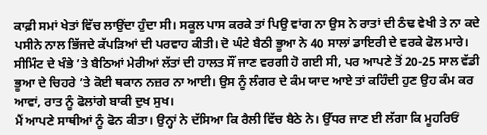ਕਾਫ਼ੀ ਸਮਾਂ ਖੇਤਾਂ ਵਿੱਚ ਲਾਉਂਦਾ ਹੁੰਦਾ ਸੀ। ਸਕੂਲ ਪਾਸ ਕਰਕੇ ਤਾਂ ਪਿਉ ਵਾਂਗ ਨਾ ਉਸ ਨੇ ਰਾਤਾਂ ਦੀ ਠੰਢ ਵੇਖੀ ਤੇ ਨਾ ਕਦੇ ਪਸੀਨੇ ਨਾਲ ਭਿੱਜਦੇ ਕੱਪੜਿਆਂ ਦੀ ਪਰਵਾਹ ਕੀਤੀ। ਦੋ ਘੰਟੇ ਬੈਠੀ ਭੂਆ ਨੇ 40 ਸਾਲਾਂ ਡਾਇਰੀ ਦੇ ਵਰਕੇ ਫੋਲ ਮਾਰੇ। ਸੀਮਿੰਟ ਦੇ ਖੰਭੇ ’ਤੇ ਬੈਠਿਆਂ ਮੇਰੀਆਂ ਲੱਤਾਂ ਦੀ ਹਾਲਤ ਸੌਂ ਜਾਣ ਵਰਗੀ ਹੋ ਗਈ ਸੀ, ਪਰ ਆਪਣੇ ਤੋਂ 20-25 ਸਾਲ ਵੱਡੀ ਭੂਆ ਦੇ ਚਿਹਰੇ ’ਤੇ ਕੋਈ ਥਕਾਨ ਨਜ਼ਰ ਨਾ ਆਈ। ਉਸ ਨੂੰ ਲੰਗਰ ਦੇ ਕੰਮ ਯਾਦ ਆਏ ਤਾਂ ਕਹਿੰਦੀ ਹੁਣ ਉਹ ਕੰਮ ਕਰ ਆਵਾਂ, ਰਾਤ ਨੂੰ ਫੋਲਾਂਗੇ ਬਾਕੀ ਦੁਖ ਸੁਖ।
ਮੈਂ ਆਪਣੇ ਸਾਥੀਆਂ ਨੂੰ ਫੋਨ ਕੀਤਾ। ਉਨ੍ਹਾਂ ਨੇ ਦੱਸਿਆ ਕਿ ਰੈਲੀ ਵਿੱਚ ਬੈਠੇ ਨੇ। ਉੱਧਰ ਜਾਣ ਈ ਲੱਗਾ ਕਿ ਮੂਹਰਿਓਂ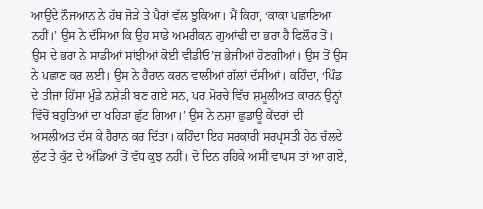ਆਉਂਦੇ ਨੌਜਆਨ ਨੇ ਹੱਥ ਜੋੜੇ ਤੇ ਪੈਰਾਂ ਵੱਲ ਝੁਕਿਆ। ਮੈਂ ਕਿਹਾ, ‘ਕਾਕਾ ਪਛਾਣਿਆ ਨਹੀਂ।’ ਉਸ ਨੇ ਦੱਸਿਆ ਕਿ ਉਹ ਸਾਡੇ ਅਮਰੀਕਨ ਗੁਆਂਢੀ ਦਾ ਭਰਾ ਹੈ ਫਿਲੌਰ ਤੋਂ। ਉਸ ਦੇ ਭਰਾ ਨੇ ਸਾਡੀਆਂ ਸਾਂਝੀਆਂ ਕੋਈ ਵੀਡੀਓ’ਜ਼ ਭੇਜੀਆਂ ਹੋਣਗੀਆਂ। ਉਸ ਤੋਂ ਉਸ ਨੇ ਪਛਾਣ ਕਰ ਲਈ। ਉਸ ਨੇ ਹੈਰਾਨ ਕਰਨ ਵਾਲੀਆਂ ਗੱਲਾਂ ਦੱਸੀਆਂ। ਕਹਿੰਦਾ, ‘ਪਿੰਡ ਦੇ ਤੀਜਾ ਹਿੱਸਾ ਮੁੰਡੇ ਨਸ਼ੇੜੀ ਬਣ ਗਏ ਸਨ, ਪਰ ਮੋਰਚੇ ਵਿੱਚ ਸ਼ਮੂਲੀਅਤ ਕਾਰਨ ਉਨ੍ਹਾਂ ਵਿੱਚੋਂ ਬਹੁਤਿਆਂ ਦਾ ਖਹਿੜਾ ਛੁੱਟ ਗਿਆ।’ ਉਸ ਨੇ ਨਸ਼ਾ ਛੁਡਾਊ ਕੇਂਦਰਾਂ ਦੀ ਅਸਲੀਅਤ ਦੱਸ ਕੇ ਹੈਰਾਨ ਕਰ ਦਿੱਤਾ। ਕਹਿੰਦਾ ਇਹ ਸਰਕਾਰੀ ਸਰਪ੍ਰਸਤੀ ਹੇਠ ਚੱਲਦੇ ਲੁੱਟ ਤੇ ਕੁੱਟ ਦੇ ਅੱਡਿਆਂ ਤੋਂ ਵੱਧ ਕੁਝ ਨਹੀਂ। ਦੋ ਦਿਨ ਰਹਿਕੇ ਅਸੀਂ ਵਾਪਸ ਤਾਂ ਆ ਗਏ,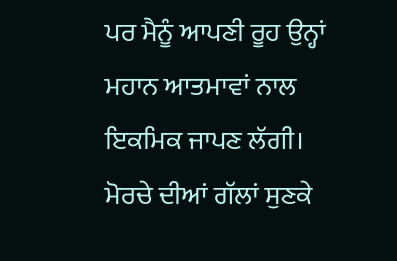ਪਰ ਮੈਨੂੰ ਆਪਣੀ ਰੂਹ ਉਨ੍ਹਾਂ ਮਹਾਨ ਆਤਮਾਵਾਂ ਨਾਲ ਇਕਮਿਕ ਜਾਪਣ ਲੱਗੀ।
ਮੋਰਚੇ ਦੀਆਂ ਗੱਲਾਂ ਸੁਣਕੇ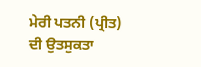ਮੇਰੀ ਪਤਨੀ (ਪ੍ਰੀਤ) ਦੀ ਉਤਸੁਕਤਾ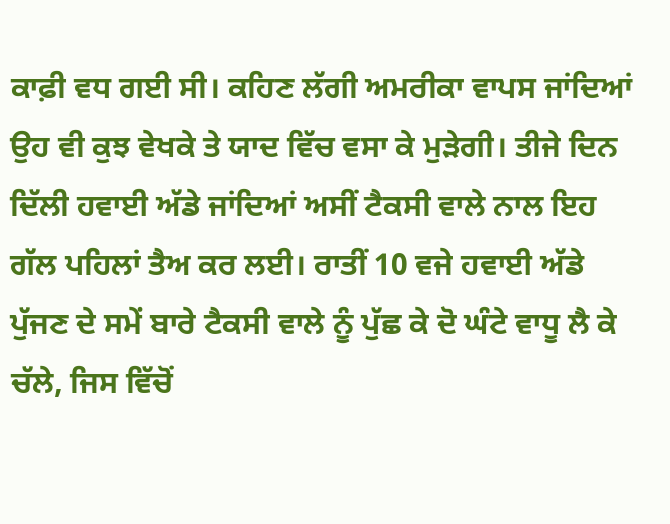ਕਾਫ਼ੀ ਵਧ ਗਈ ਸੀ। ਕਹਿਣ ਲੱਗੀ ਅਮਰੀਕਾ ਵਾਪਸ ਜਾਂਦਿਆਂ ਉਹ ਵੀ ਕੁਝ ਵੇਖਕੇ ਤੇ ਯਾਦ ਵਿੱਚ ਵਸਾ ਕੇ ਮੁੜੇਗੀ। ਤੀਜੇ ਦਿਨ ਦਿੱਲੀ ਹਵਾਈ ਅੱਡੇ ਜਾਂਦਿਆਂ ਅਸੀਂ ਟੈਕਸੀ ਵਾਲੇ ਨਾਲ ਇਹ ਗੱਲ ਪਹਿਲਾਂ ਤੈਅ ਕਰ ਲਈ। ਰਾਤੀਂ 10 ਵਜੇ ਹਵਾਈ ਅੱਡੇ ਪੁੱਜਣ ਦੇ ਸਮੇਂ ਬਾਰੇ ਟੈਕਸੀ ਵਾਲੇ ਨੂੰ ਪੁੱਛ ਕੇ ਦੋ ਘੰਟੇ ਵਾਧੂ ਲੈ ਕੇ ਚੱਲੇ, ਜਿਸ ਵਿੱਚੋਂ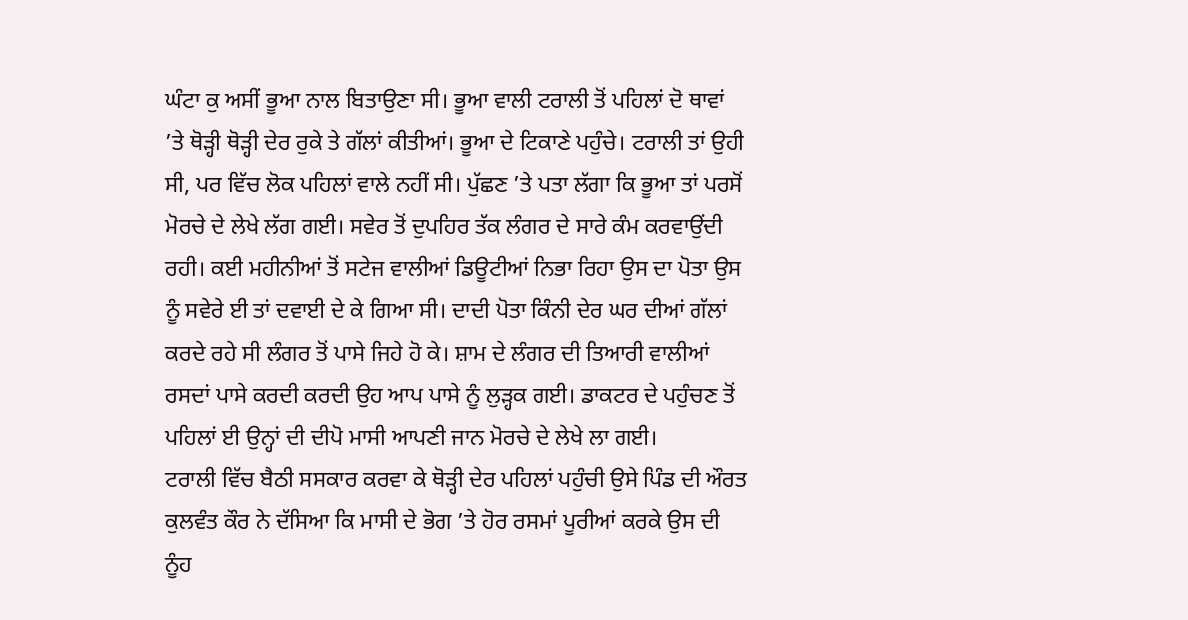ਘੰਟਾ ਕੁ ਅਸੀਂ ਭੂਆ ਨਾਲ ਬਿਤਾਉਣਾ ਸੀ। ਭੂਆ ਵਾਲੀ ਟਰਾਲੀ ਤੋਂ ਪਹਿਲਾਂ ਦੋ ਥਾਵਾਂ ’ਤੇ ਥੋੜ੍ਹੀ ਥੋੜ੍ਹੀ ਦੇਰ ਰੁਕੇ ਤੇ ਗੱਲਾਂ ਕੀਤੀਆਂ। ਭੂਆ ਦੇ ਟਿਕਾਣੇ ਪਹੁੰਚੇ। ਟਰਾਲੀ ਤਾਂ ਉਹੀ ਸੀ, ਪਰ ਵਿੱਚ ਲੋਕ ਪਹਿਲਾਂ ਵਾਲੇ ਨਹੀਂ ਸੀ। ਪੁੱਛਣ ’ਤੇ ਪਤਾ ਲੱਗਾ ਕਿ ਭੂਆ ਤਾਂ ਪਰਸੋਂ ਮੋਰਚੇ ਦੇ ਲੇਖੇ ਲੱਗ ਗਈ। ਸਵੇਰ ਤੋਂ ਦੁਪਹਿਰ ਤੱਕ ਲੰਗਰ ਦੇ ਸਾਰੇ ਕੰਮ ਕਰਵਾਉਂਦੀ ਰਹੀ। ਕਈ ਮਹੀਨੀਆਂ ਤੋਂ ਸਟੇਜ ਵਾਲੀਆਂ ਡਿਊਟੀਆਂ ਨਿਭਾ ਰਿਹਾ ਉਸ ਦਾ ਪੋਤਾ ਉਸ ਨੂੰ ਸਵੇਰੇ ਈ ਤਾਂ ਦਵਾਈ ਦੇ ਕੇ ਗਿਆ ਸੀ। ਦਾਦੀ ਪੋਤਾ ਕਿੰਨੀ ਦੇਰ ਘਰ ਦੀਆਂ ਗੱਲਾਂ ਕਰਦੇ ਰਹੇ ਸੀ ਲੰਗਰ ਤੋਂ ਪਾਸੇ ਜਿਹੇ ਹੋ ਕੇ। ਸ਼ਾਮ ਦੇ ਲੰਗਰ ਦੀ ਤਿਆਰੀ ਵਾਲੀਆਂ ਰਸਦਾਂ ਪਾਸੇ ਕਰਦੀ ਕਰਦੀ ਉਹ ਆਪ ਪਾਸੇ ਨੂੰ ਲੁੜ੍ਹਕ ਗਈ। ਡਾਕਟਰ ਦੇ ਪਹੁੰਚਣ ਤੋਂ ਪਹਿਲਾਂ ਈ ਉਨ੍ਹਾਂ ਦੀ ਦੀਪੋ ਮਾਸੀ ਆਪਣੀ ਜਾਨ ਮੋਰਚੇ ਦੇ ਲੇਖੇ ਲਾ ਗਈ।
ਟਰਾਲੀ ਵਿੱਚ ਬੈਠੀ ਸਸਕਾਰ ਕਰਵਾ ਕੇ ਥੋੜ੍ਹੀ ਦੇਰ ਪਹਿਲਾਂ ਪਹੁੰਚੀ ਉਸੇ ਪਿੰਡ ਦੀ ਔਰਤ ਕੁਲਵੰਤ ਕੌਰ ਨੇ ਦੱਸਿਆ ਕਿ ਮਾਸੀ ਦੇ ਭੋਗ ’ਤੇ ਹੋਰ ਰਸਮਾਂ ਪੂਰੀਆਂ ਕਰਕੇ ਉਸ ਦੀ ਨੂੰਹ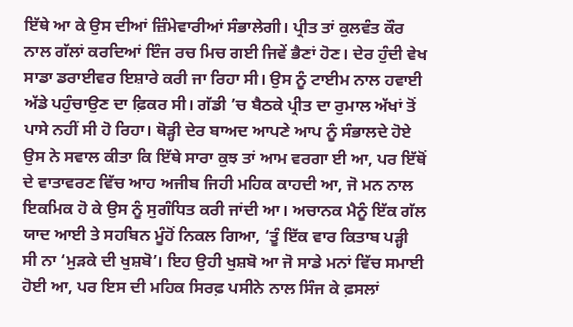ਇੱਥੇ ਆ ਕੇ ਉਸ ਦੀਆਂ ਜ਼ਿੰਮੇਵਾਰੀਆਂ ਸੰਭਾਲੇਗੀ। ਪ੍ਰੀਤ ਤਾਂ ਕੁਲਵੰਤ ਕੌਰ ਨਾਲ ਗੱਲਾਂ ਕਰਦਿਆਂ ਇੰਜ ਰਚ ਮਿਚ ਗਈ ਜਿਵੇਂ ਭੈਣਾਂ ਹੋਣ। ਦੇਰ ਹੁੰਦੀ ਵੇਖ ਸਾਡਾ ਡਰਾਈਵਰ ਇਸ਼ਾਰੇ ਕਰੀ ਜਾ ਰਿਹਾ ਸੀ। ਉਸ ਨੂੰ ਟਾਈਮ ਨਾਲ ਹਵਾਈ ਅੱਡੇ ਪਹੁੰਚਾਉਣ ਦਾ ਫ਼ਿਕਰ ਸੀ। ਗੱਡੀ ’ਚ ਬੈਠਕੇ ਪ੍ਰੀਤ ਦਾ ਰੁਮਾਲ ਅੱਖਾਂ ਤੋਂ ਪਾਸੇ ਨਹੀਂ ਸੀ ਹੋ ਰਿਹਾ। ਥੋੜ੍ਹੀ ਦੇਰ ਬਾਅਦ ਆਪਣੇ ਆਪ ਨੂੰ ਸੰਭਾਲਦੇ ਹੋਏ ਉਸ ਨੇ ਸਵਾਲ ਕੀਤਾ ਕਿ ਇੱਥੇ ਸਾਰਾ ਕੁਝ ਤਾਂ ਆਮ ਵਰਗਾ ਈ ਆ, ਪਰ ਇੱਥੋਂ ਦੇ ਵਾਤਾਵਰਣ ਵਿੱਚ ਆਹ ਅਜੀਬ ਜਿਹੀ ਮਹਿਕ ਕਾਹਦੀ ਆ, ਜੋ ਮਨ ਨਾਲ ਇਕਮਿਕ ਹੋ ਕੇ ਉਸ ਨੂੰ ਸੁਗੰਧਿਤ ਕਰੀ ਜਾਂਦੀ ਆ। ਅਚਾਨਕ ਮੈਨੂੰ ਇੱਕ ਗੱਲ ਯਾਦ ਆਈ ਤੇ ਸਹਬਿਨ ਮੂੰਹੋਂ ਨਿਕਲ ਗਿਆ, ‘ਤੂੰ ਇੱਕ ਵਾਰ ਕਿਤਾਬ ਪੜ੍ਹੀ ਸੀ ਨਾ ‘ਮੁੜਕੇ ਦੀ ਖੁਸ਼ਬੋ’। ਇਹ ਉਹੀ ਖੁਸ਼ਬੋ ਆ ਜੋ ਸਾਡੇ ਮਨਾਂ ਵਿੱਚ ਸਮਾਈ ਹੋਈ ਆ, ਪਰ ਇਸ ਦੀ ਮਹਿਕ ਸਿਰਫ਼ ਪਸੀਨੇ ਨਾਲ ਸਿੰਜ ਕੇ ਫ਼ਸਲਾਂ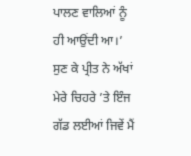ਪਾਲਣ ਵਾਲਿਆਂ ਨੂੰ ਹੀ ਆਉਂਦੀ ਆ।’ ਸੁਣ ਕੇ ਪ੍ਰੀਤ ਨੇ ਅੱਖਾਂ ਮੇਰੇ ਚਿਹਰੇ ’ਤੇ ਇੰਜ ਗੱਡ ਲਈਆਂ ਜਿਵੇਂ ਮੈਂ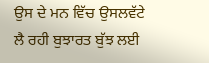ਉਸ ਦੇ ਮਨ ਵਿੱਚ ਉਸਲਵੱਟੇ ਲੈ ਰਹੀ ਬੁਝਾਰਤ ਬੁੱਝ ਲਈ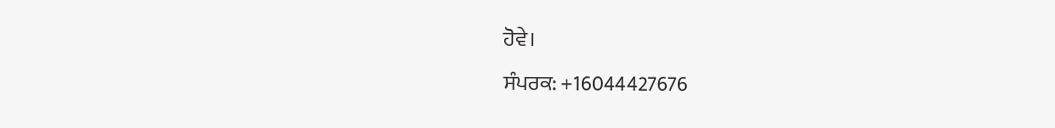ਹੋਵੇ।
ਸੰਪਰਕ: +16044427676